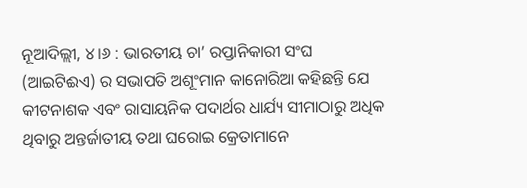ନୂଆଦିଲ୍ଲୀ, ୪।୬ : ଭାରତୀୟ ଚା’ ରପ୍ତାନିକାରୀ ସଂଘ (ଆଇଟିଈଏ) ର ସଭାପତି ଅଶୂଂମାନ କାନୋରିଆ କହିଛନ୍ତି ଯେ କୀଟନାଶକ ଏବଂ ରାସାୟନିକ ପଦାର୍ଥର ଧାର୍ଯ୍ୟ ସୀମାଠାରୁ ଅଧିକ ଥିବାରୁ ଅନ୍ତର୍ଜାତୀୟ ତଥା ଘରୋଇ କ୍ରେତାମାନେ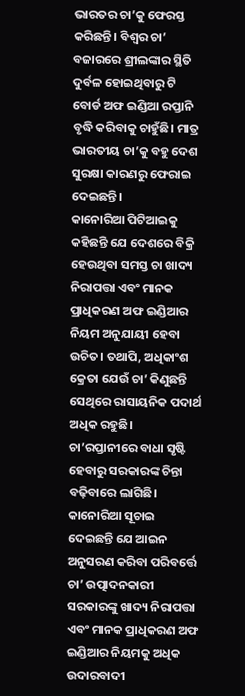ଭାରତର ଚା’କୁ ଫେରସ୍ତ କରିଛନ୍ତି। ବିଶ୍ୱର ଚା’ ବଜାରରେ ଶ୍ରୀଲଙ୍କାର ସ୍ଥିତି ଦୁର୍ବଳ ହୋଇଥିବାରୁ ଟି ବୋର୍ଡ ଅଫ ଇଣ୍ଡିଆ ରପ୍ତାନି ବୃଦ୍ଧି କରିବାକୁ ଚାହୁଁଛି। ମାତ୍ର ଭାରତୀୟ ଚା’କୁ ବହୁ ଦେଶ ସୁରକ୍ଷା କାରଣରୁ ଫେରାଇ ଦେଇଛନ୍ତି।
କାନୋରିଆ ପିଟିଆଇକୁ କହିଛନ୍ତି ଯେ ଦେଶରେ ବିକ୍ରି ହେଉଥିବା ସମସ୍ତ ଚା ଖାଦ୍ୟ ନିରାପତ୍ତା ଏବଂ ମାନକ ପ୍ରାଧିକରଣ ଅଫ ଇଣ୍ଡିଆର ନିୟମ ଅନୁଯାୟୀ ହେବା ଉଚିତ। ତଥାପି, ଅଧିକାଂଶ କ୍ରେତା ଯେଉଁ ଚା’ କିଣୁଛନ୍ତି ସେଥିରେ ରାସାୟନିକ ପଦାର୍ଥ ଅଧିକ ରହୁଛି। ଚା’ରପ୍ତାନୀରେ ବାଧା ସୃଷ୍ଟି ହେବାରୁ ସରକାରଙ୍କ ଚିନ୍ତା ବଢ଼ିବାରେ ଲାଗିଛି।
କାନୋରିଆ ସୂଚାଇ ଦେଇଛନ୍ତି ଯେ ଆଇନ ଅନୁସରଣ କରିବା ପରିବର୍ତ୍ତେ ଚା’ ଉତ୍ପାଦନକାରୀ ସରକାରଙ୍କୁ ଖାଦ୍ୟ ନିରାପତ୍ତା ଏବଂ ମାନକ ପ୍ରାଧିକରଣ ଅଫ ଇଣ୍ଡିଆର ନିୟମକୁ ଅଧିକ ଉଦାରବାଦୀ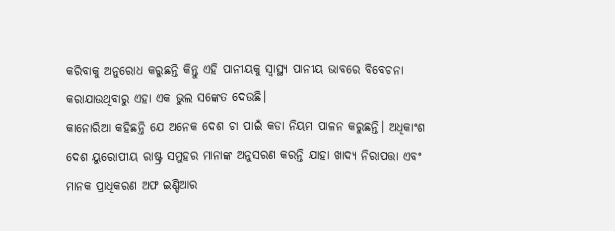କରିବାକୁ ଅନୁରୋଧ କରୁଛନ୍ତି କିନ୍ତୁ ଏହି ପାନୀୟକୁ ସ୍ବାସ୍ଥ୍ୟ ପାନୀୟ ଭାବରେ ବିବେଚନା କରାଯାଉଥିବାରୁ ଏହା ଏକ ଭୁଲ ସଙ୍କେତ ଦେଉଛି।
କାନୋରିଆ କହିଛନ୍ତି ଯେ ଅନେକ ଦେଶ ଚା ପାଇଁ କଡା ନିୟମ ପାଳନ କରୁଛନ୍ତି। ଅଧିକାଂଶ ଦେଶ ୟୁରୋପୀୟ ରାଷ୍ଟ୍ର ସମୁହର ମାନାଙ୍କ ଅନୁସରଣ କରନ୍ତି ଯାହା ଖାଦ୍ୟ ନିରାପତ୍ତା ଏବଂ ମାନକ ପ୍ରାଧିକରଣ ଅଫ ଇଣ୍ଡିଆର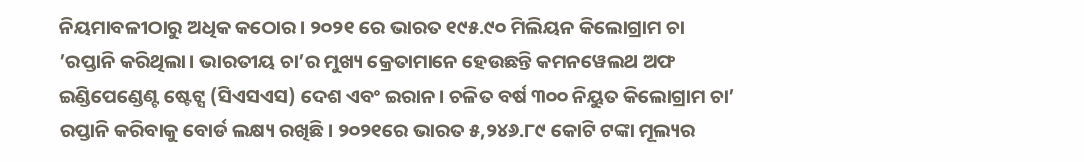ନିୟମାବଳୀଠାରୁ ଅଧିକ କଠୋର। ୨୦୨୧ ରେ ଭାରତ ୧୯୫.୯୦ ମିଲିୟନ କିଲୋଗ୍ରାମ ଚା ’ରପ୍ତାନି କରିଥିଲା। ଭାରତୀୟ ଚା’ର ମୁଖ୍ୟ କ୍ରେତାମାନେ ହେଉଛନ୍ତି କମନୱେଲଥ ଅଫ ଇଣ୍ଡିପେଣ୍ଡେଣ୍ଟ ଷ୍ଟେଟ୍ସ (ସିଏସଏସ) ଦେଶ ଏବଂ ଇରାନ। ଚଳିତ ବର୍ଷ ୩୦୦ ନିୟୁତ କିଲୋଗ୍ରାମ ଚା’ ରପ୍ତାନି କରିବାକୁ ବୋର୍ଡ ଲକ୍ଷ୍ୟ ରଖିଛି। ୨୦୨୧ରେ ଭାରତ ୫,୨୪୬.୮୯ କୋଟି ଟଙ୍କା ମୂଲ୍ୟର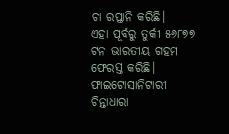ଚା ରପ୍ତାନି କରିଛି।
ଏହା ପୂର୍ବରୁ ତୁର୍କୀ ୫୬୮୭୭ ଟନ ଭାରତୀୟ ଗହମ ଫେରସ୍ତ କରିଛି। ଫାଇଟୋସାନିଟାରୀ ଚିନ୍ତାଧାରା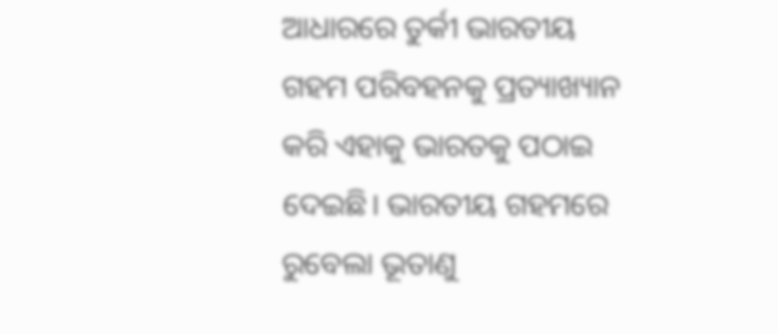ଆଧାରରେ ତୁର୍କୀ ଭାରତୀୟ ଗହମ ପରିବହନକୁ ପ୍ରତ୍ୟାଖ୍ୟାନ କରି ଏହାକୁ ଭାରତକୁ ପଠାଇ ଦେଇଛି। ଭାରତୀୟ ଗହମରେ ରୁବେଲା ଭୂତାଣୁ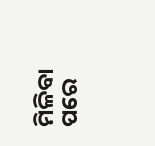ମିଳିବା ପରେ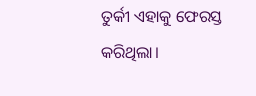ତୁର୍କୀ ଏହାକୁ ଫେରସ୍ତ କରିଥିଲା।